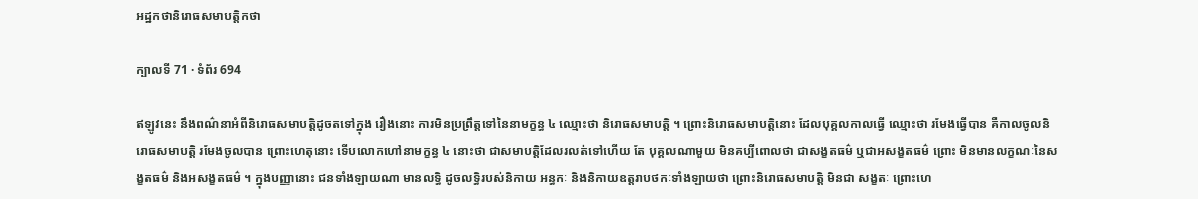អដ្ឋកថានិរោធសមាបត្តិកថា

ក្បាលទី 71 · ទំព័រ 694

ឥឡូវនេះ នឹងពណ៌នាអំពីនិរោធសមាបត្តិដូចតទៅក្នុង រឿងនោះ ការមិនប្រព្រឹត្តទៅនៃនាមក្ខន្ធ ៤ ឈ្មោះថា និរោធសមាបត្តិ ។ ព្រោះនិរោធសមាបត្តិនោះ ដែលបុគ្គលកាលធ្វើ ឈ្មោះថា រមែងធ្វើបាន គឺកាលចូលនិរោធសមាបត្តិ រមែងចូលបាន ព្រោះហេតុនោះ ទើបលោកហៅនាមក្ខន្ធ ៤ នោះថា ជាសមាបត្តិដែលរលត់ទៅហើយ តែ បុគ្គលណាមួយ មិនគប្បីពោលថា ជាសង្ខតធម៌ ឬជាអសង្ខតធម៌ ព្រោះ មិនមានលក្ខណៈនៃសង្ខតធម៌ និងអសង្ខតធម៌ ។ ក្នុងបញ្ញានោះ ជនទាំងឡាយណា មានលទ្ធិ ដូចលទ្ធិរបស់និកាយ អន្ធកៈ និងនិកាយឧត្តរាបថកៈទាំងឡាយថា ព្រោះនិរោធសមាបត្តិ មិនជា សង្ខតៈ ព្រោះហេ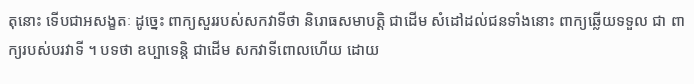តុនោះ ទើបជាអសង្ខតៈ ដូច្នេះ ពាក្យសួររបស់សកវាទីថា និរោធសមាបត្តិ ជាដើម សំដៅដល់ជនទាំងនោះ ពាក្យឆ្លើយទទួល ជា ពាក្យរបស់បរវាទី ។ បទថា ឧប្បាទេន្តិ ជាដើម សកវាទីពោលហើយ ដោយ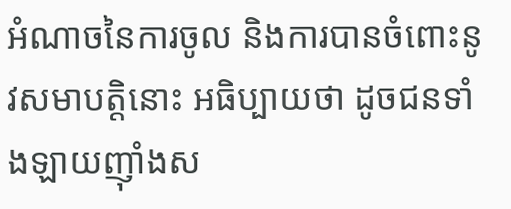អំណាចនៃការចូល និងការបានចំពោះនូវសមាបត្តិនោះ អធិប្បាយថា ដូចជនទាំងឡាយញ៉ាំងស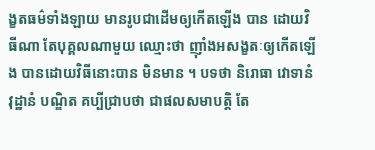ង្ខតធម៌ទាំងឡាយ មានរូបជាដើមឲ្យកើតឡើង បាន ដោយវិធីណា តែបុគ្គលណាមួយ ឈ្មោះថា ញ៉ាំងអសង្ខតៈឲ្យកើតឡើង បានដោយវិធីនោះបាន មិនមាន ។ បទថា និរោធា វោទានំ វុដ្ឋានំ បណ្ឌិត គប្បីជ្រាបថា ជាផលសមាបត្តិ តែ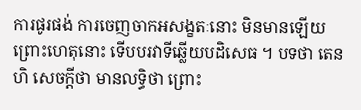ការផូរផង់ ការចេញចាកអសង្ខតៈនោះ មិនមានឡើយ ព្រោះហេតុនោះ ទើបបរវាទីឆ្លើយបដិសេធ ។ បទថា តេន ហិ សេចក្តីថា មានលទ្ធិថា ព្រោះ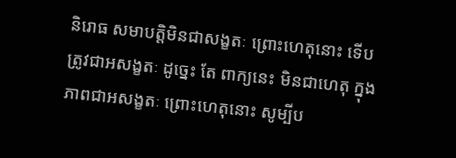និរោធ សមាបត្តិមិនជាសង្ខតៈ ព្រោះហេតុនោះ ទើបត្រូវជាអសង្ខតៈ ដូច្នេះ តែ ពាក្យនេះ មិនជាហេតុ ក្នុងភាពជាអសង្ខតៈ ព្រោះហេតុនោះ សូម្បីប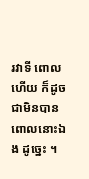រវាទី ពោលហើយ ក៏ដូចជាមិនបានពោលនោះឯង ដូច្នេះ ។